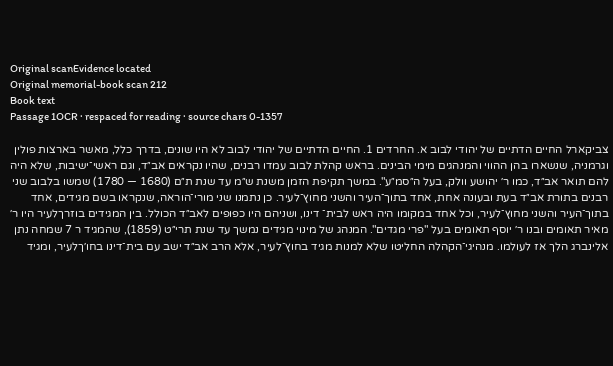Original scanEvidence located
Original memorial-book scan 212
Book text
Passage 1OCR · respaced for reading · source chars 0-1357

צביקארל החיים הדתיים של יהודי לבוב א. החרדים 1. החיים הדתיים של יהודי לבוב לא היו שונים, בדרך כלל, מאשר בארצות פולין וגרמניה, שנשארו בהן ההווי והמנהגים מימי הבינים. בראש קהלת לבוב עמדו רבנים, שהיו נקראים אב״ד, וגם ראשי־ישיבות, שלא היה להם תואר אב״ד, כמו ר׳ יהושע וולק, בעל ה״סמ״ע". במשך תקיפת הזמן משנת ש״מ עד שנת ת״ם (1680 — 1780) שמשו בלבוב שני רבנים בתורת אב״ד בעת ובעונה אחת, אחד בתוך־העיר והשני מחוץ־לעיר. כן נתמנו שני מורי־הוראה, שנקראו בשם מגידים, אחד בתוך־העיר והשני מחוץ־לעיר, וכל אחד במקומו היה ראש לבית־ דינו, ושניהם היו כפופים לאב״ד הכולל. בין המגידים בוזרךלעיר היו ר׳ מאיר תאומים ובנו ר׳ יוסף תאומים בעל "פרי מגדים". המנהג של מינוי מגידים נמשך עד שנת תרי״ט (1859), שהמגיד ר 7 שמחה נתן אלינברג הלך אז לעולמו. מנהיגי־הקהלה החליטו שלא למנות מגיד בחוץ־לעיר, אלא הרב אב״ד ישב עם בית־דינו בחו׳ךלעיר, ומגיד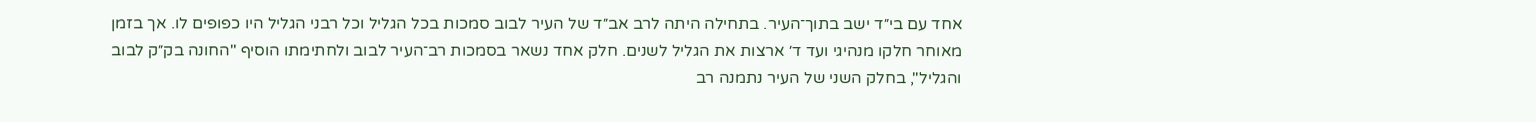אחד עם בי״ד ישב בתוך־העיר. בתחילה היתה לרב אב״ד של העיר לבוב סמכות בכל הגליל וכל רבני הגליל היו כפופים לו. אך בזמן מאוחר חלקו מנהיגי ועד ד׳ ארצות את הגליל לשנים. חלק אחד נשאר בסמכות רב־העיר לבוב ולחתימתו הוסיף "החונה בק״ק לבוב והגליל", בחלק השני של העיר נתמנה רב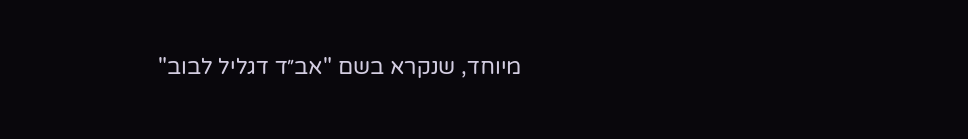מיוחד, שנקרא בשם "אב״ד דגליל לבוב"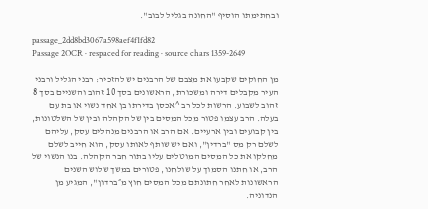ובחתימתו הוסיף "החונה בגליל לבוב".

passage_2dd8bd3067a598aef4f1fd82
Passage 2OCR · respaced for reading · source chars 1359-2649

מן החוקים שקבעו את מצבם של הרבנים יש להזכיר: רבני הגליל ורבני העיר מקבלים דירה ומשכורת, הראשונים בסך 10 זהוב והשניים בסך 8 זהוב לשבוע. הרשות לכל רב ^אכסן בדירתו בן אחד נשוי או בת עם בעלה. הרב עצמו פטור מכל המסים בין של הקהלה ובין של השלטונות, בין קבועים ובין ארעיים. אם הרב או הרבנים מנהלים עסק, עליהם לשלם רק מס "ברדין", ואם יש שותף לאותו עסק, הוא חייב לשלם מחלקו את כל המסים המוטלים עליו בתור חבר הקהלה. בנו הנשוי של הרב, או חתנו הסמוך על שולחנו, פטורים במשך שלוש השנים הראשונות לאחר חתונתם מכל המסים חוץ מ״ברדון", המגיע מן הנדוניה.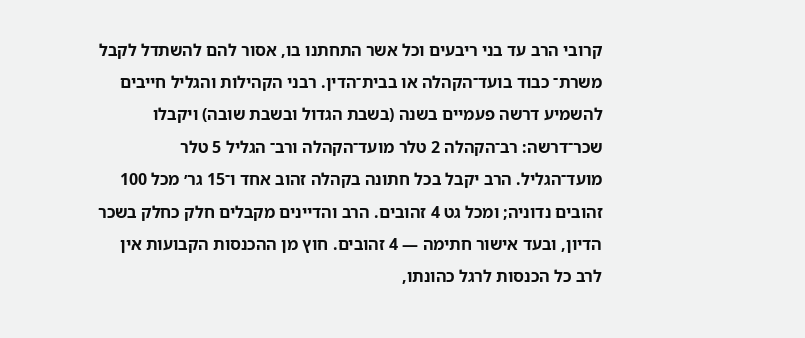קרובי הרב עד בני ריבעים וכל אשר התחתנו בו, אסור להם להשתדל לקבל משרת־ כבוד בועד־הקהלה או בבית־הדין. רבני הקהילות והגליל חייבים להשמיע דרשה פעמיים בשנה (בשבת הגדול ובשבת שובה) ויקבלו שכר־דרשה: רב־הקהלה 2 טלר מועד־הקהלה ורב־ הגליל 5 טלר מועד־הגליל. הרב יקבל בכל חתונה בקהלה זהוב אחד ו־15 גר׳ מכל 100 זהובים נדוניה; ומכל גט 4 זהובים. הרב והדיינים מקבלים חלק כחלק בשכר הדיון, ובעד אישור חתימה — 4 זהובים. חוץ מן ההכנסות הקבועות אין לרב כל הכנסות לרגל כהונתו,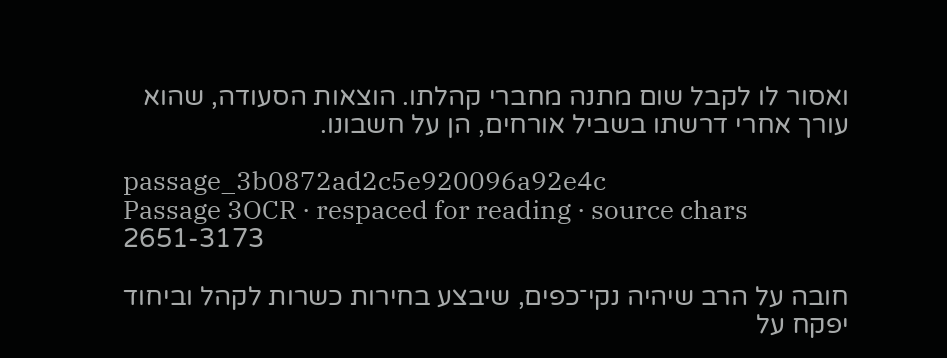ואסור לו לקבל שום מתנה מחברי קהלתו. הוצאות הסעודה, שהוא עורך אחרי דרשתו בשביל אורחים, הן על חשבונו.

passage_3b0872ad2c5e920096a92e4c
Passage 3OCR · respaced for reading · source chars 2651-3173

חובה על הרב שיהיה נקי־כפים, שיבצע בחירות כשרות לקהל וביחוד יפקח על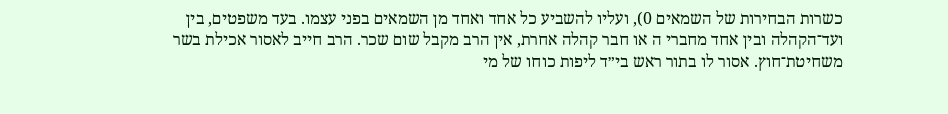כשרות הבחירות של השמאים 0), ועליו להשביע כל אחד ואחד מן השמאים בפני עצמו. בעד משפטים, בין ועד־הקהלה ובין אחד מחברי ה או חבר קהלה אחרת, אין הרב מקבל שום שכר. הרב חייב לאסור אכילת בשר משחיטת־חוץ. אסור לו בתור ראש בי״ד ליפות כוחו של מי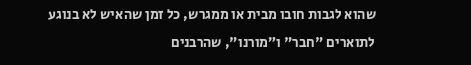שהוא לגבות חובו מבית או ממגרש, כל זמן שהאיש לא בנוגע לתוארים "חבר" ו״מורנו", שהרבנים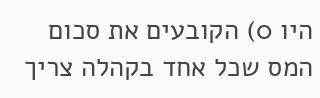היו 0) הקובעים את סכום המס שכל אחד בקהלה צריך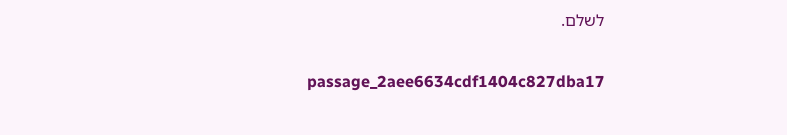לשלם.

passage_2aee6634cdf1404c827dba17